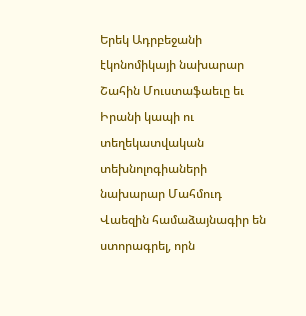Երեկ Ադրբեջանի էկոնոմիկայի նախարար Շահին Մուստաֆաեւը եւ Իրանի կապի ու տեղեկատվական տեխնոլոգիաների նախարար Մահմուդ Վաեզին համաձայնագիր են ստորագրել, որն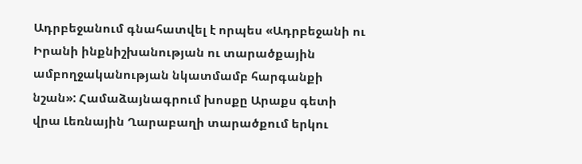Ադրբեջանում գնահատվել է որպես «Ադրբեջանի ու Իրանի ինքնիշխանության ու տարածքային ամբողջականության նկատմամբ հարգանքի նշան»: Համաձայնագրում խոսքը Արաքս գետի վրա Լեռնային Ղարաբաղի տարածքում երկու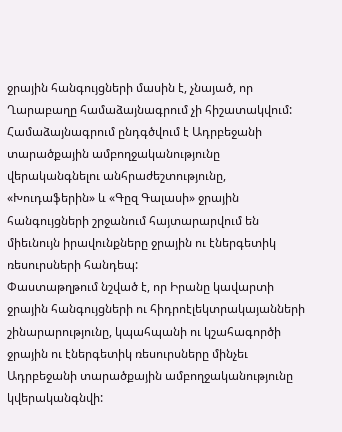ջրային հանգույցների մասին է, չնայած, որ Ղարաբաղը համաձայնագրում չի հիշատակվում:
Համաձայնագրում ընդգծվում է Ադրբեջանի տարածքային ամբողջականությունը վերականգնելու անհրաժեշտությունը, «Խուդաֆերին» և «Գըզ Գալասի» ջրային հանգույցների շրջանում հայտարարվում են միեւնույն իրավունքները ջրային ու էներգետիկ ռեսուրսների հանդեպ:
Փաստաթղթում նշված է, որ Իրանը կավարտի ջրային հանգույցների ու հիդրոէլեկտրակայանների շինարարությունը, կպահպանի ու կշահագործի ջրային ու էներգետիկ ռեսուրսները մինչեւ Ադրբեջանի տարածքային ամբողջականությունը կվերականգնվի: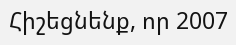Հիշեցնենք, որ 2007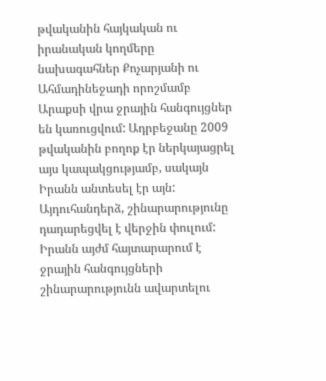թվականին հայկական ու իրանական կողմերը նախագահներ Քոչարյանի ու Ահմադինեջադի որոշմամբ Արաքսի վրա ջրային հանգույցներ են կառուցվում: Ադրբեջանը 2009 թվականին բողոք էր ներկայացրել այս կապակցությամբ, սակայն Իրանն անտեսել էր այն: Այդուհանդերձ, շինարարությունը դադարեցվել է վերջին փուլում: Իրանն այժմ հայտարարում է ջրային հանգույցների շինարարությունն ավարտելու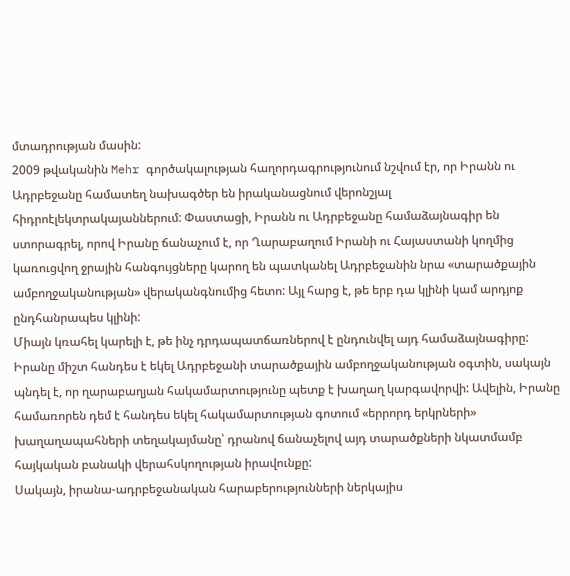մտադրության մասին:
2009 թվականին Mehr գործակալության հաղորդագրությունում նշվում էր, որ Իրանն ու Ադրբեջանը համատեղ նախագծեր են իրականացնում վերոնշյալ հիդրոէլեկտրակայաններում: Փաստացի, Իրանն ու Ադրբեջանը համաձայնագիր են ստորագրել, որով Իրանը ճանաչում է, որ Ղարաբաղում Իրանի ու Հայաստանի կողմից կառուցվող ջրային հանգույցները կարող են պատկանել Ադրբեջանին նրա «տարածքային ամբողջականության» վերականգնումից հետո: Այլ հարց է, թե երբ դա կլինի կամ արդյոք ընդհանրապես կլինի:
Միայն կռահել կարելի է, թե ինչ դրդապատճառներով է ընդունվել այդ համաձայնագիրը: Իրանը միշտ հանդես է եկել Ադրբեջանի տարածքային ամբողջականության օգտին, սակայն պնդել է, որ ղարաբաղյան հակամարտությունը պետք է խաղաղ կարգավորվի: Ավելին, Իրանը համառորեն դեմ է հանդես եկել հակամարտության գոտում «երրորդ երկրների» խաղաղապահների տեղակայմանը՝ դրանով ճանաչելով այդ տարածքների նկատմամբ հայկական բանակի վերահսկողության իրավունքը:
Սակայն, իրանա-ադրբեջանական հարաբերությունների ներկայիս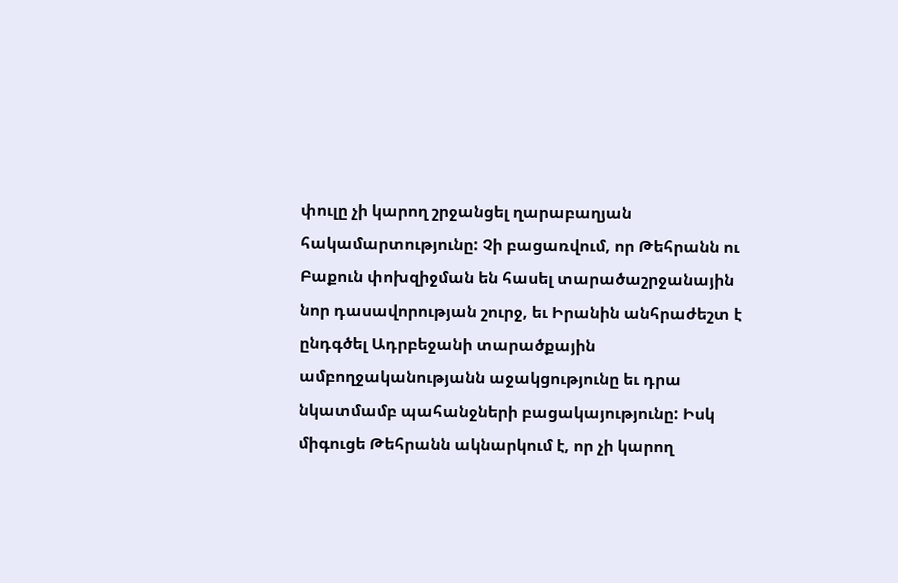փուլը չի կարող շրջանցել ղարաբաղյան հակամարտությունը: Չի բացառվում, որ Թեհրանն ու Բաքուն փոխզիջման են հասել տարածաշրջանային նոր դասավորության շուրջ, եւ Իրանին անհրաժեշտ է ընդգծել Ադրբեջանի տարածքային ամբողջականությանն աջակցությունը եւ դրա նկատմամբ պահանջների բացակայությունը: Իսկ միգուցե Թեհրանն ակնարկում է, որ չի կարող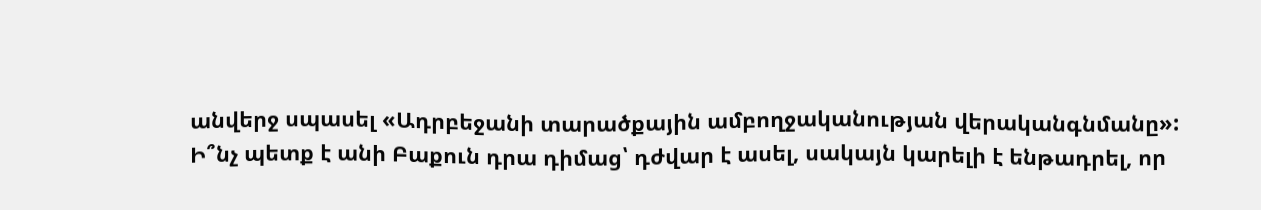անվերջ սպասել «Ադրբեջանի տարածքային ամբողջականության վերականգնմանը»:
Ի՞նչ պետք է անի Բաքուն դրա դիմաց՝ դժվար է ասել, սակայն կարելի է ենթադրել, որ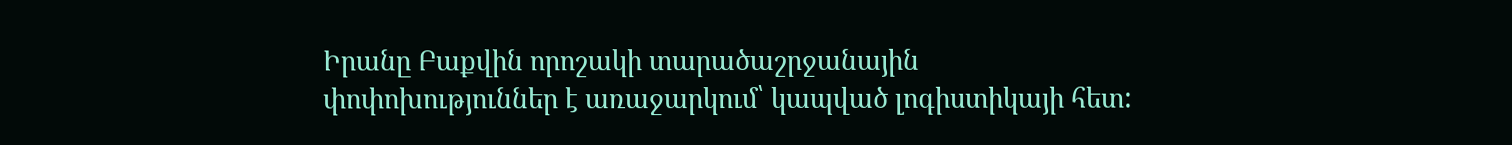Իրանը Բաքվին որոշակի տարածաշրջանային փոփոխություններ է առաջարկում՝ կապված լոգիստիկայի հետ: